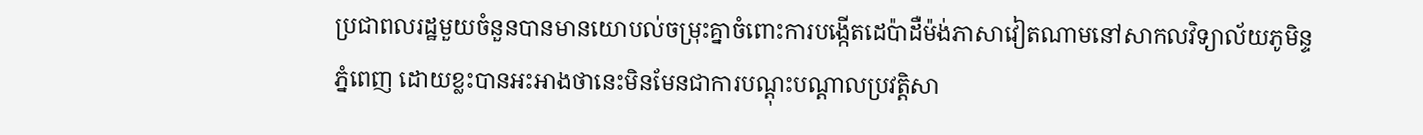ប្រជាពលរដ្ឋមួយចំនួនបានមានយោបល់ចម្រុះគ្នាចំពោះការបង្កើតដេប៉ាដឺម៉ង់ភាសាវៀតណាមនៅសាកលវិទ្យាល័យភូមិន្ទភ្នំពេញ ដោយខ្លះបានអះអាងថានេះមិនមែនជាការបណ្ដុះបណ្ដាលប្រវត្តិសា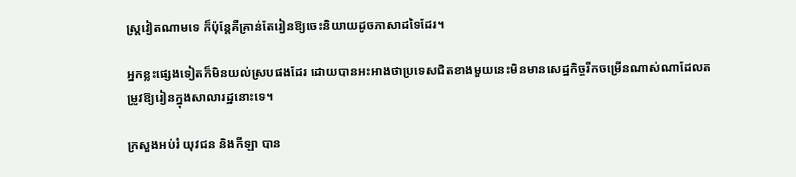ស្រ្តវៀតណាមទេ ក៏ប៉ុន្តែគឺគ្រាន់តែរៀនឱ្យចេះនិយាយដូចភាសាដទៃដែរ។

អ្នកខ្លះផ្សេងទៀតក៏មិនយល់ស្របផងដែរ ដោយបានអះអាងថាប្រទេសជិតខាងមួយនេះមិនមានសេដ្ឋកិច្ចរីកចម្រើនណាស់ណាដែលតម្រូវឱ្យរៀនក្នុងសាលារដ្ឋនោះទេ។

ក្រសួងអប់រំ យុវជន និងកីឡា បាន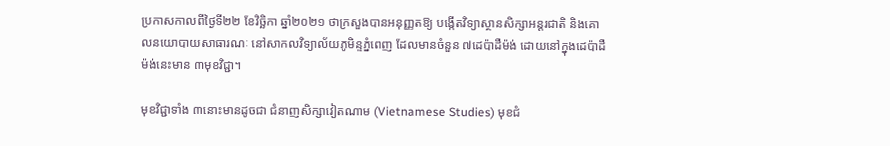ប្រកាសកាលពីថ្ងៃទី២២ ខែវិច្ឆិកា ឆ្នាំ២០២១ ថាក្រសួងបានអនុញ្ញតឱ្យ បង្កើតវិទ្យាស្ថានសិក្សាអន្តរជាតិ និងគោលនយោបាយសាធារណៈ នៅសាកលវិទ្យាល័យភូមិន្ទភ្នំពេញ ដែលមានចំនួន ៧ដេប៉ាដឺម៉ង់ ដោយនៅក្នុងដេប៉ាដឺម៉ង់នេះមាន ៣មុខវិជ្ជា។

មុខវិជ្ជាទាំង ៣នោះមានដូចជា ជំនាញសិក្សាវៀតណាម (Vietnamese Studies) មុខជំ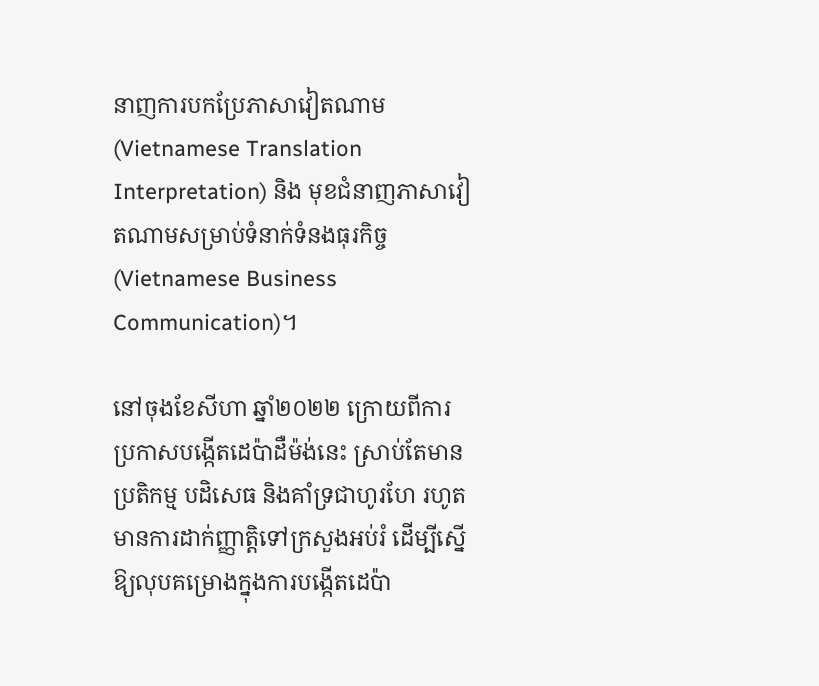នាញការបកប្រែភាសាវៀតណាម (Vietnamese Translation Interpretation) និង មុខជំនាញភាសាវៀតណាមសម្រាប់ទំនាក់ទំនងធុរកិច្ច (Vietnamese Business Communication)។

នៅចុងខែសីហា ឆ្នាំ២០២២ ក្រោយពីការប្រកាសបង្កើតដេប៉ាដឺម៉ង់នេះ ស្រាប់តែមានប្រតិកម្ម បដិសេធ និងគាំទ្រជាហូរហែ រហូតមានការដាក់ញ្ញាត្តិទៅក្រសួងអប់រំ ដើម្បីស្នើឱ្យលុបគម្រោងក្នុងការបង្កើតដេប៉ា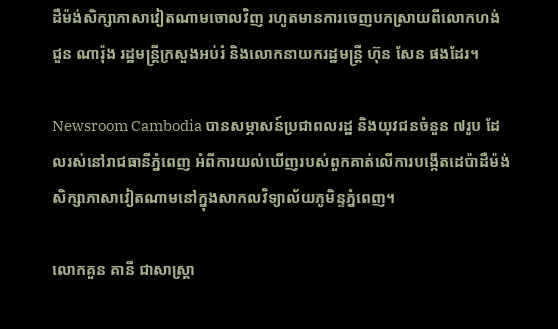ដឺម៉ង់សិក្សាភាសាវៀតណាមចោលវិញ រហូតមានការចេញបកស្រាយពីលោកហង់ជួន ណារ៉ុង រដ្ឋមន្រ្តីក្រសួងអប់រំ និងលោកនាយករដ្ឋមន្រ្តី ហ៊ុន សែន ផងដែរ។

Newsroom Cambodia បានសម្ភាសន៍ប្រជាពលរដ្ឋ និងយុវជនចំនួន ៧រូប ដែលរស់នៅរាជធានីភ្នំពេញ អំពីការយល់ឃើញរបស់ពួកគាត់លើការបង្កើតដេប៉ាដឺម៉ង់សិក្សាភាសាវៀតណាមនៅក្នុងសាកលវិទ្យាល័យភូមិន្ទភ្នំពេញ។

លោកគួន គានី ជាសាស្រ្តា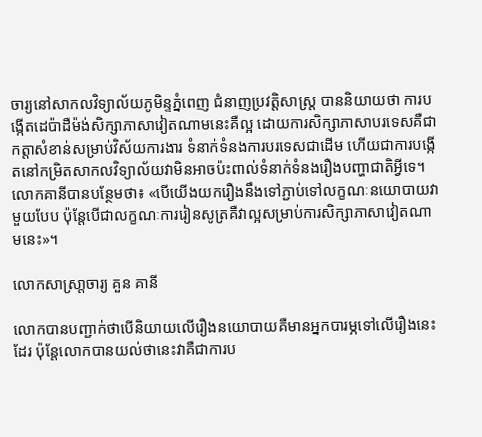ចារ្យនៅសាកលវិទ្យាល័យភូមិន្ទភ្នំពេញ ជំនាញប្រវត្តិសាស្រ្ត បាននិយាយថា ការបង្កើតដេប៉ាដឺម៉ង់សិក្សាភាសាវៀតណាមនេះគឺល្អ ដោយការសិក្សាភាសាបរទេសគឺជាកត្តាសំខាន់សម្រាប់វិស័យការងារ ទំនាក់ទំនងការបរទេសជាដើម ហើយជាការបង្កើតនៅកម្រិតសាកលវិទ្យាល័យវាមិនអាចប៉ះពាល់ទំនាក់ទំនងរឿងបញ្ហាជាតិអ្វីទេ។
លោកគានីបានបន្ថែមថា៖ «បើយើងយករឿងនឹងទៅភ្ជាប់ទៅលក្ខណៈនយោបាយវាមួយបែប ប៉ុន្តែបើជាលក្ខណៈការរៀនសូត្រគឺវាល្អសម្រាប់ការសិក្សាភាសាវៀតណាមនេះ»។

លោកសាស្រា្តចារ្យ គួន គានី

លោកបានបញ្ជាក់ថាបើនិយាយលើរឿងនយោបាយគឺមានអ្នកបារម្ភទៅលើរឿងនេះដែរ ប៉ុន្តែលោកបានយល់ថានេះវាគឺជាការប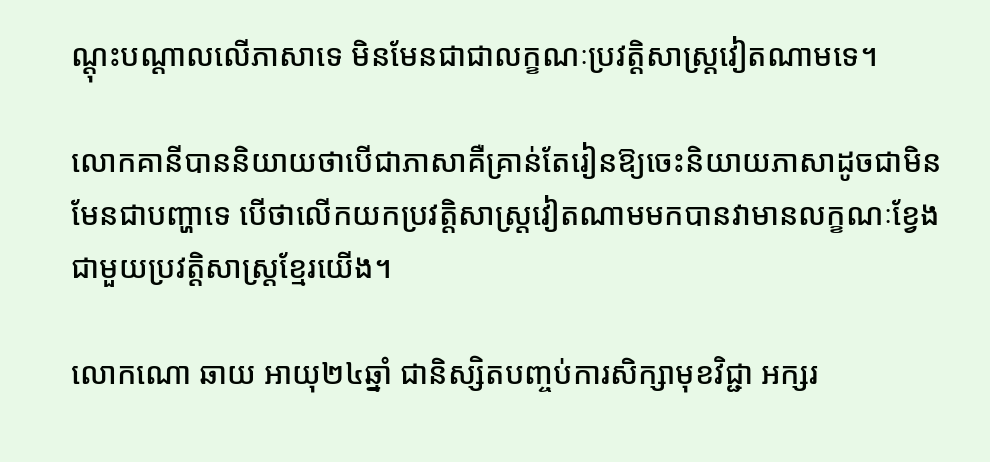ណ្ដុះបណ្ដាលលើភាសាទេ មិនមែនជាជាលក្ខណៈប្រវត្តិសាស្រ្តវៀតណាមទេ។

លោកគានីបាននិយាយថាបើជាភាសាគឺគ្រាន់តែរៀនឱ្យចេះនិយាយភាសាដូចជាមិនមែនជាបញ្ហាទេ បើថាលើកយកប្រវត្តិសាស្រ្តវៀតណាមមកបានវាមានលក្ខណៈខ្វែងជាមួយប្រវត្តិសាស្រ្តខ្មែរយើង។

លោកណោ ឆាយ អាយុ២៤ឆ្នាំ ជានិស្សិតបញ្ចប់ការសិក្សាមុខវិជ្ជា អក្សរ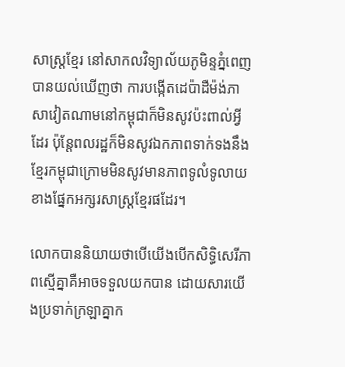សាស្រ្តខ្មែរ នៅសាកលវិទ្យាល័យភូមិន្ទភ្នំពេញ បានយល់ឃើញថា ការបង្កើតដេប៉ាដឺម៉ង់ភាសាវៀតណាមនៅកម្ពុជាក៏មិនសូវប៉ះពាល់អ្វីដែរ ប៉ុន្តែពលរដ្ឋក៏មិនសូវឯកភាពទាក់ទងនឹងខ្មែរកម្ពុជាក្រោមមិនសូវមានភាពទូលំទូលាយខាងផ្នែកអក្សរសាស្រ្តខ្មែរផដែរ។

លោកបាននិយាយថាបើយើងបើកសិទ្ធិសេរីភាពស្មើគ្នាគឺអាចទទួលយកបាន ដោយសារយើងប្រទាក់ក្រឡាគ្នាក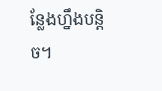ន្លែងហ្នឹងបន្តិច។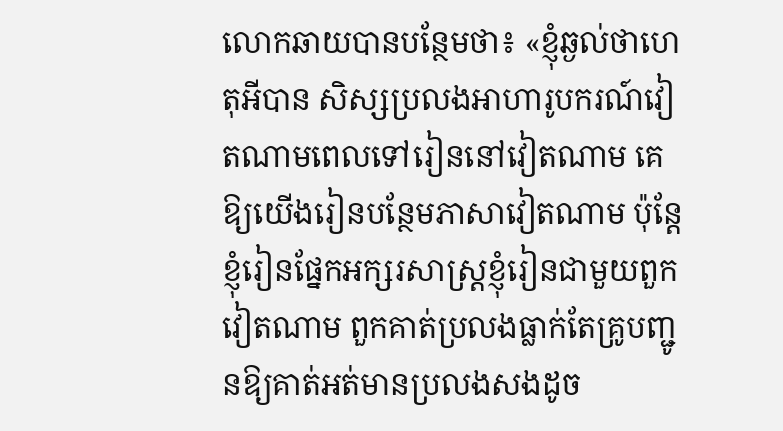លោកឆាយបានបន្ថែមថា៖ «ខ្ញុំឆ្ងល់ថាហេតុអីបាន សិស្សប្រលងអាហារូបករណ៍វៀតណាមពេលទៅរៀននៅវៀតណាម គេឱ្យយើងរៀនបន្ថែមភាសាវៀតណាម ប៉ុន្តែខ្ញុំរៀនផ្នែកអក្សរសាស្រ្តខ្ញុំរៀនជាមួយពួកវៀតណាម ពួកគាត់ប្រលងធ្លាក់តែគ្រូបញ្ជូនឱ្យគាត់អត់មានប្រលងសងដូច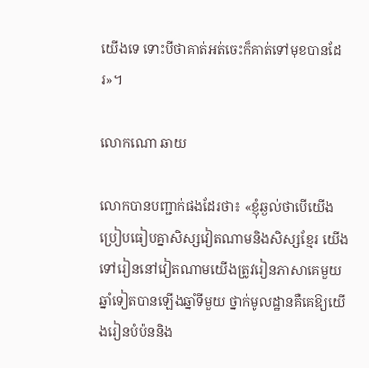យើងទេ ទោះបីថាគាត់អត់ចេះក៏គាត់ទៅមុខបានដែរ»។

លោកណោ ឆាយ

លោកបានបញ្ជាក់ផងដែរថា៖ «ខ្ញុំឆ្ងល់ថាបើយើងប្រៀបធៀបគ្នាសិស្សវៀតណាមនិងសិស្សខ្មែរ យើងទៅរៀននៅវៀតណាមយើងត្រូវរៀនភាសាគេមួយឆ្នាំទៀតបានឡើងឆ្នាំទីមួយ ថ្នាក់មូលដ្ឋានគឺគេឱ្យយើងរៀនបំប៉ននិង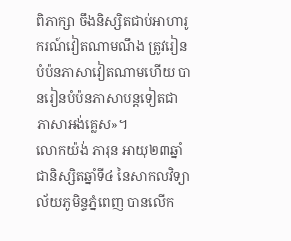ពិភាក្សា ចឹងនិស្សិតជាប់អាហារូករណ៍វៀតណាមណឹង ត្រូវរៀនបំប៉នភាសាវៀតណាមហើយ បានរៀនបំប៉នភាសាបន្តទៀតជាភាសាអង់គ្លេស»។
លោកយ៉ង់ ភារុន អាយុ២៣ឆ្នាំ ជានិស្សិតឆ្នាំទី៤ នៃសាកលវិទ្យាល័យភូមិន្ទភ្នំពេញ បានលើក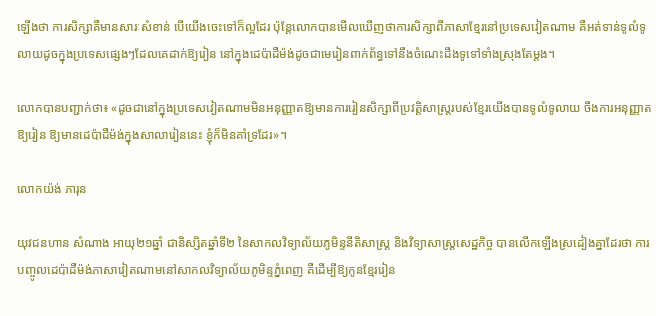ឡើងថា ការសិក្សាគឺមានសារៈសំខាន់ បើយើងចេះទៅក៏ល្អដែរ ប៉ុន្តែលោកបានមើលឃើញថាការសិក្សាពីភាសាខ្មែរនៅប្រទេសវៀតណាម គឺអត់ទាន់ទូលំទូលាយដូចក្នុងប្រទេសផ្សេងៗដែលគេដាក់ឱ្យរៀន នៅក្នុងដេប៉ាដឺម៉ង់ដូចជាមេរៀនពាក់ព័ន្ធទៅនឹងចំណេះដឹងទូទៅទាំងស្រុងតែម្ដង។

លោកបានបញ្ជាក់ថា៖ «ដូចជានៅក្នុងប្រទេសវៀតណាមមិនអនុញ្ញាតឱ្យមានការរៀនសិក្សាពីប្រវត្តិសាស្រ្តរបស់ខ្មែរយើងបានទូលំទូលាយ ចឹងការអនុញ្ញាតឱ្យរៀន ឱ្យមានដេប៉ាដឺម៉ង់ក្នុងសាលារៀននេះ ខ្ញុំក៏មិនគាំទ្រដែរ»។

លោកយ៉ង់ ភារុន

យុវជនហាន សំណាង អាយុ២១ឆ្នាំ ជានិស្សិតឆ្នាំទី២ នៃសាកលវិទ្យាល័យភូមិន្ទនីតិសាស្រ្ត និងវិទ្យាសាស្រ្តសេដ្ឋកិច្ច បានលើកឡើងស្រដៀងគ្នាដែរថា ការបញ្ចូលដេប៉ាដឺម៉ង់ភាសាវៀតណាមនៅសាកលវិទ្យាល័យភូមិន្ទភ្នំពេញ គឺដើម្បីឱ្យកូនខ្មែររៀន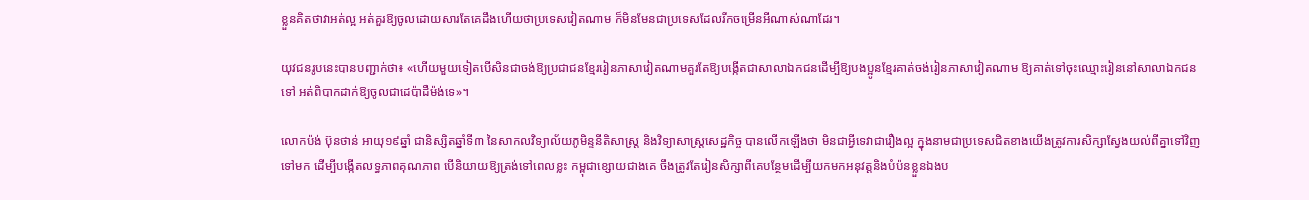ខ្លួនគិតថាវាអត់ល្អ អត់គួរឱ្យចូលដោយសារតែគេដឹងហើយថាប្រទេសវៀតណាម ក៏មិនមែនជាប្រទេសដែលរីកចម្រើនអីណាស់ណាដែរ។

យុវជនរូបនេះបានបញ្ជាក់ថា៖ «ហើយមួយទៀតបើសិនជាចង់ឱ្យប្រជាជនខ្មែររៀនភាសាវៀតណាមគួរតែឱ្យបង្កើតជាសាលាឯកជនដើម្បីឱ្យបងប្អូនខ្មែរគាត់ចង់រៀនភាសាវៀតណាម ឱ្យគាត់ទៅចុះឈ្មោះរៀននៅសាលាឯកជនទៅ អត់ពិបាកដាក់ឱ្យចូលជាដេប៉ាដឺម៉ង់ទេ»។

លោកប៉ង់ ប៊ុនថាន់ អាយុ១៩ឆ្នាំ ជានិស្សិតឆ្នាំទី៣ នៃសាកលវិទ្យាល័យភូមិន្ទនីតិសាស្រ្ត និងវិទ្យាសាស្រ្តសេដ្ឋកិច្ច បានលើកឡើងថា មិនជាអ្វីទេវាជារឿងល្អ ក្នុងនាមជាប្រទេសជិតខាងយើងត្រូវការសិក្សាស្វែងយល់ពីគ្នាទៅវិញទៅមក ដើម្បីបង្កើតលទ្ធភាពគុណភាព បើនិយាយឱ្យត្រង់ទៅពេលខ្លះ កម្ពុជាខ្សោយជាងគេ ចឹងត្រូវតែរៀនសិក្សាពីគេបន្ថែមដើម្បីយកមកអនុវត្តនិងបំប៉នខ្លួនឯងប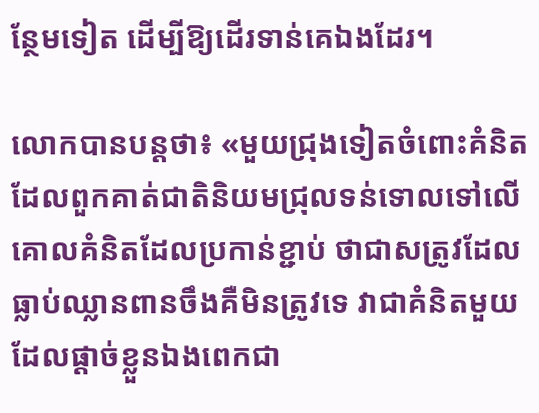ន្ថែមទៀត ដើម្បីឱ្យដើរទាន់គេឯងដែរ។

លោកបានបន្តថា៖ «មួយជ្រុងទៀតចំពោះគំនិតដែលពួកគាត់ជាតិនិយមជ្រុលទន់ទោលទៅលើគោលគំនិតដែលប្រកាន់ខ្ជាប់ ថាជាសត្រូវដែលធ្លាប់ឈ្លានពានចឹងគឺមិនត្រូវទេ វាជាគំនិតមួយដែលផ្ដាច់ខ្លួនឯងពេកជា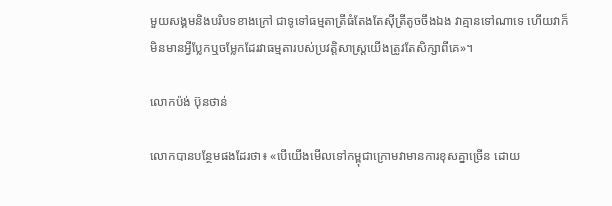មួយសង្គមនិងបរិបទខាងក្រៅ ជាទូទៅធម្មតាត្រីធំតែងតែស៊ីត្រីតូចចឹងឯង វាគ្មានទៅណាទេ ហើយវាក៏មិនមានអ្វីប្លែកឬចម្លែកដែរវាធម្មតារបស់ប្រវត្តិសាស្រ្តយើងត្រូវតែសិក្សាពីគេ»។

លោកប៉ង់ ប៊ុនថាន់

លោកបានបន្ថែមផងដែរថា៖ «បើយើងមើលទៅកម្ពុជាក្រោមវាមានការខុសគ្នាច្រើន ដោយ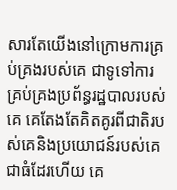សារតែយើងនៅក្រោមការគ្រប់គ្រងរបស់គេ ជាទូទៅការគ្រប់គ្រងប្រព័ន្ធរដ្ឋបាលរបស់គេ គេតែងតែគិតគូរពីជាតិរបស់គេនិងប្រយោជន៍របស់គេជាធំដែរហើយ គេ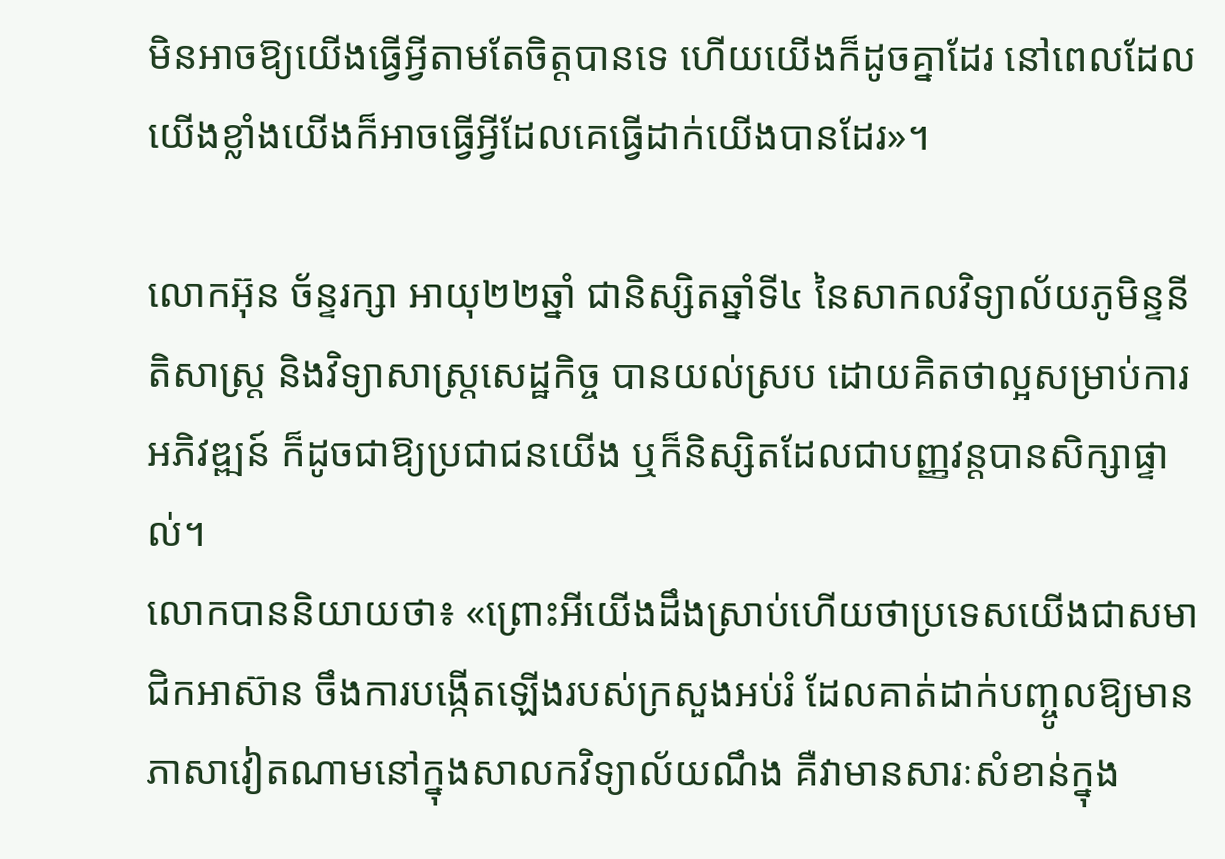មិនអាចឱ្យយើងធ្វើអ្វីតាមតែចិត្តបានទេ ហើយយើងក៏ដូចគ្នាដែរ នៅពេលដែលយើងខ្លាំងយើងក៏អាចធ្វើអ្វីដែលគេធ្វើដាក់យើងបានដែរ»។

លោកអ៊ុន ច័ន្ទរក្សា អាយុ២២ឆ្នាំ ជានិស្សិតឆ្នាំទី៤ នៃសាកលវិទ្យាល័យភូមិន្ទនីតិសាស្រ្ត និងវិទ្យាសាស្រ្តសេដ្ឋកិច្ច បានយល់ស្រប ដោយគិតថាល្អសម្រាប់ការអភិវឌ្ឍន៍ ក៏ដូចជាឱ្យប្រជាជនយើង ឬក៏និស្សិតដែលជាបញ្ញវន្តបានសិក្សាផ្ទាល់។
លោកបាននិយាយថា៖ «ព្រោះអីយើងដឹងស្រាប់ហើយថាប្រទេសយើងជាសមាជិកអាស៊ាន ចឹងការបង្កើតឡើងរបស់ក្រសួងអប់រំ ដែលគាត់ដាក់បញ្ចូលឱ្យមានភាសាវៀតណាមនៅក្នុងសាលកវិទ្យាល័យណឹង គឺវាមានសារៈសំខាន់ក្នុង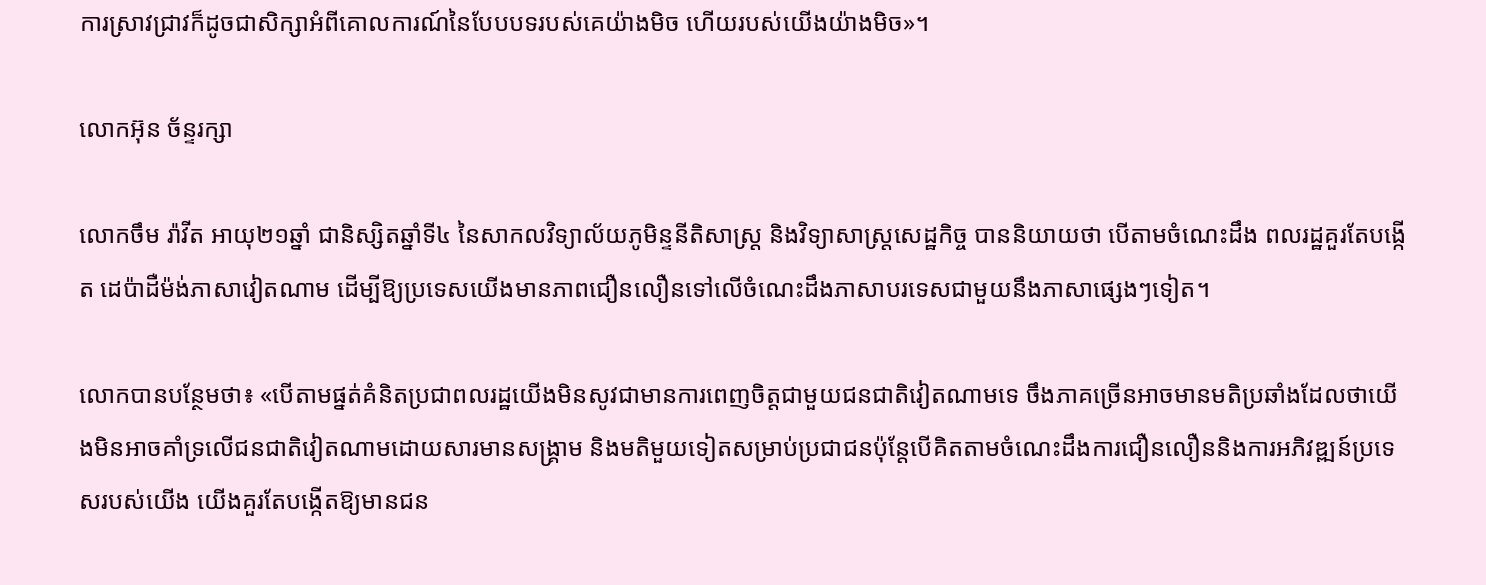ការស្រាវជ្រាវក៏ដូចជាសិក្សាអំពីគោលការណ៍នៃបែបបទរបស់គេយ៉ាងមិច ហើយរបស់យើងយ៉ាងមិច»។

លោកអ៊ុន ច័ន្ទរក្សា

លោកចឹម រ៉ាវីត អាយុ២១ឆ្នាំ ជានិស្សិតឆ្នាំទី៤ នៃសាកលវិទ្យាល័យភូមិន្ទនីតិសាស្រ្ត និងវិទ្យាសាស្រ្តសេដ្ឋកិច្ច បាននិយាយថា បើតាមចំណេះដឹង ពលរដ្ឋគួរតែបង្កើត ដេប៉ាដឺម៉ង់ភាសាវៀតណាម ដើម្បីឱ្យប្រទេសយើងមានភាពជឿនលឿនទៅលើចំណេះដឹងភាសាបរទេសជាមួយនឹងភាសាផ្សេងៗទៀត។

លោកបានបន្ថែមថា៖ «បើតាមផ្នត់គំនិតប្រជាពលរដ្ឋយើងមិនសូវជាមានការពេញចិត្តជាមួយជនជាតិវៀតណាមទេ ចឹងភាគច្រើនអាចមានមតិប្រឆាំងដែលថាយើងមិនអាចគាំទ្រលើជនជាតិវៀតណាមដោយសារមានសង្រ្គាម និងមតិមួយទៀតសម្រាប់ប្រជាជនប៉ុន្តែបើគិតតាមចំណេះដឹងការជឿនលឿននិងការអភិវឌ្ឍន៍ប្រទេសរបស់យើង យើងគួរតែបង្កើតឱ្យមានជន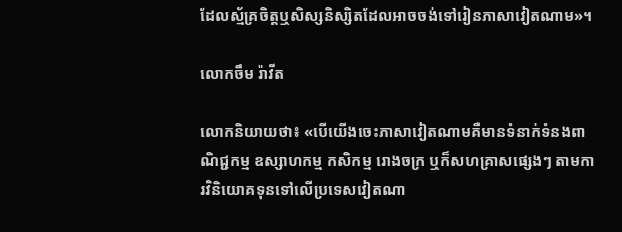ដែលស្ម័គ្រចិត្តឬសិស្សនិស្សិតដែលអាចចង់ទៅរៀនភាសាវៀតណាម»។

លោកចឹម រ៉ាវីត

លោកនិយាយថា៖ «បើយើងចេះភាសាវៀតណាមគឺមានទំនាក់ទំនងពាណិជ្ជកម្ម ឧស្សាហកម្ម កសិកម្ម រោងចក្រ ឬក៏សហគ្រាសផ្សេងៗ តាមការវិនិយោគទុនទៅលើប្រទេសវៀតណា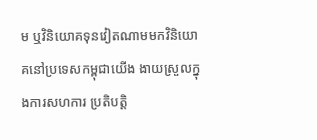ម ឬវិនិយោគទុនវៀតណាមមកវិនិយោគនៅប្រទេសកម្ពុជាយើង ងាយស្រួលក្នុងការសហការ ប្រតិបត្តិ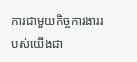ការជាមួយកិច្ចការងាររបស់យើងជា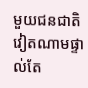មួយជនជាតិវៀតណាមផ្ទាល់តែ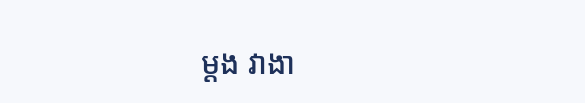ម្ដង វាងា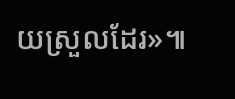យស្រួលដែរ»៕